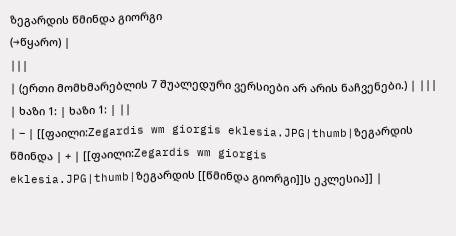ზეგარდის წმინდა გიორგი
(→წყარო) |
|||
| (ერთი მომხმარებლის 7 შუალედური ვერსიები არ არის ნაჩვენები.) | |||
| ხაზი 1: | ხაზი 1: | ||
| − | [[ფაილი:Zegardis wm giorgis eklesia.JPG|thumb|ზეგარდის წმინდა | + | [[ფაილი:Zegardis wm giorgis eklesia.JPG|thumb|ზეგარდის [[წმინდა გიორგი]]ს ეკლესია]] |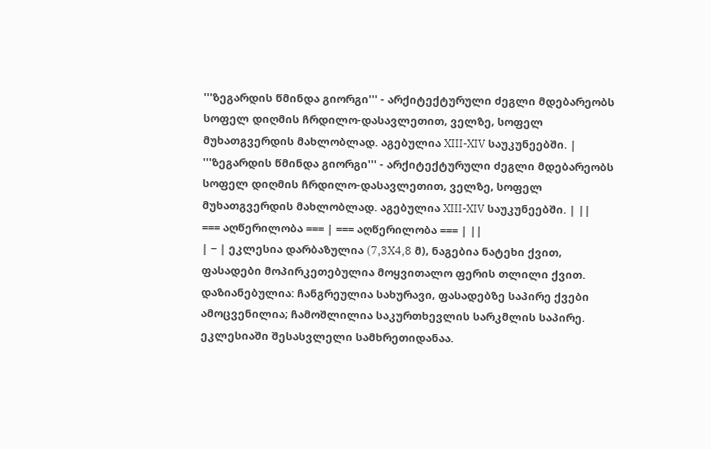'''ზეგარდის წმინდა გიორგი''' - არქიტექტურული ძეგლი მდებარეობს სოფელ დიღმის ჩრდილო-დასავლეთით, ველზე, სოფელ მუხათგვერდის მახლობლად. აგებულია XIII-XIV საუკუნეებში. | '''ზეგარდის წმინდა გიორგი''' - არქიტექტურული ძეგლი მდებარეობს სოფელ დიღმის ჩრდილო-დასავლეთით, ველზე, სოფელ მუხათგვერდის მახლობლად. აგებულია XIII-XIV საუკუნეებში. | ||
=== აღწერილობა === | === აღწერილობა === | ||
| − | ეკლესია დარბაზულია (7,3X4,8 მ), ნაგებია ნატეხი ქვით, ფასადები მოპირკეთებულია მოყვითალო ფერის თლილი ქვით. დაზიანებულია: ჩანგრეულია სახურავი, ფასადებზე საპირე ქვები ამოცვენილია; ჩამოშლილია საკურთხევლის სარკმლის საპირე. ეკლესიაში შესასვლელი სამხრეთიდანაა.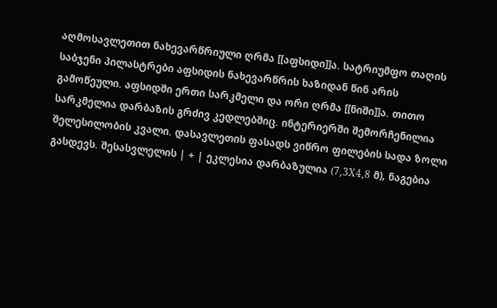აღმოსავლეთით ნახევარწრიული ღრმა [[აფსიდი]]ა. სატრიუმფო თაღის საბჯენი პილასტრები აფსიდის ნახევარწრის ხაზიდან წინ არის გამოწეული. აფსიდში ერთი სარკმელი და ორი ღრმა [[ნიში]]ა. თითო სარკმელია დარბაზის გრძივ კედლებშიც. ინტერიერში შემორჩენილია შელესილობის კვალი. დასავლეთის ფასადს ვიწრო ფილების სადა ზოლი გასდევს. შესასვლელის | + | ეკლესია დარბაზულია (7,3X4,8 მ), ნაგებია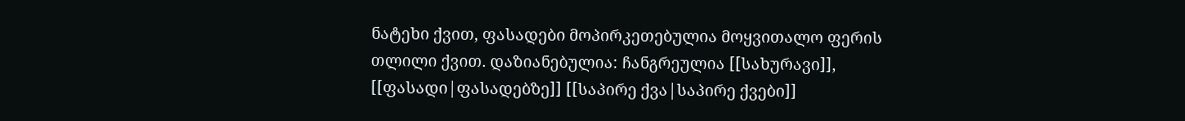ნატეხი ქვით, ფასადები მოპირკეთებულია მოყვითალო ფერის თლილი ქვით. დაზიანებულია: ჩანგრეულია [[სახურავი]], [[ფასადი|ფასადებზე]] [[საპირე ქვა|საპირე ქვები]]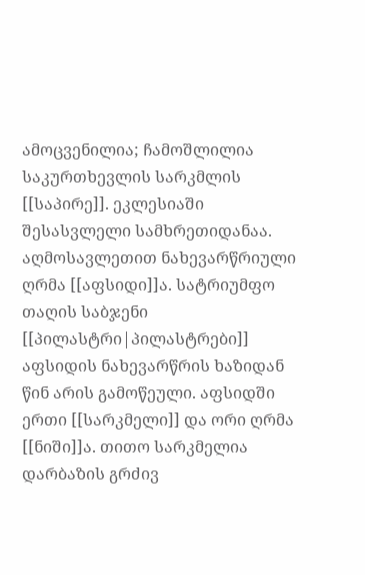ამოცვენილია; ჩამოშლილია საკურთხევლის სარკმლის [[საპირე]]. ეკლესიაში შესასვლელი სამხრეთიდანაა. აღმოსავლეთით ნახევარწრიული ღრმა [[აფსიდი]]ა. სატრიუმფო თაღის საბჯენი [[პილასტრი|პილასტრები]] აფსიდის ნახევარწრის ხაზიდან წინ არის გამოწეული. აფსიდში ერთი [[სარკმელი]] და ორი ღრმა [[ნიში]]ა. თითო სარკმელია დარბაზის გრძივ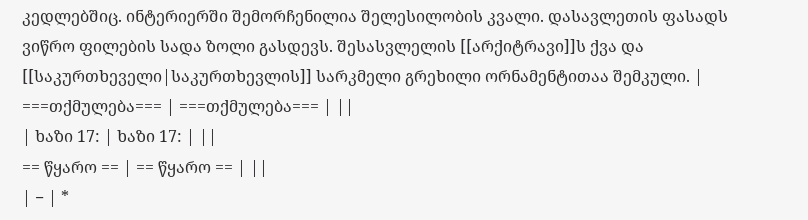კედლებშიც. ინტერიერში შემორჩენილია შელესილობის კვალი. დასავლეთის ფასადს ვიწრო ფილების სადა ზოლი გასდევს. შესასვლელის [[არქიტრავი]]ს ქვა და [[საკურთხეველი|საკურთხევლის]] სარკმელი გრეხილი ორნამენტითაა შემკული. |
===თქმულება=== | ===თქმულება=== | ||
| ხაზი 17: | ხაზი 17: | ||
== წყარო == | == წყარო == | ||
| − | *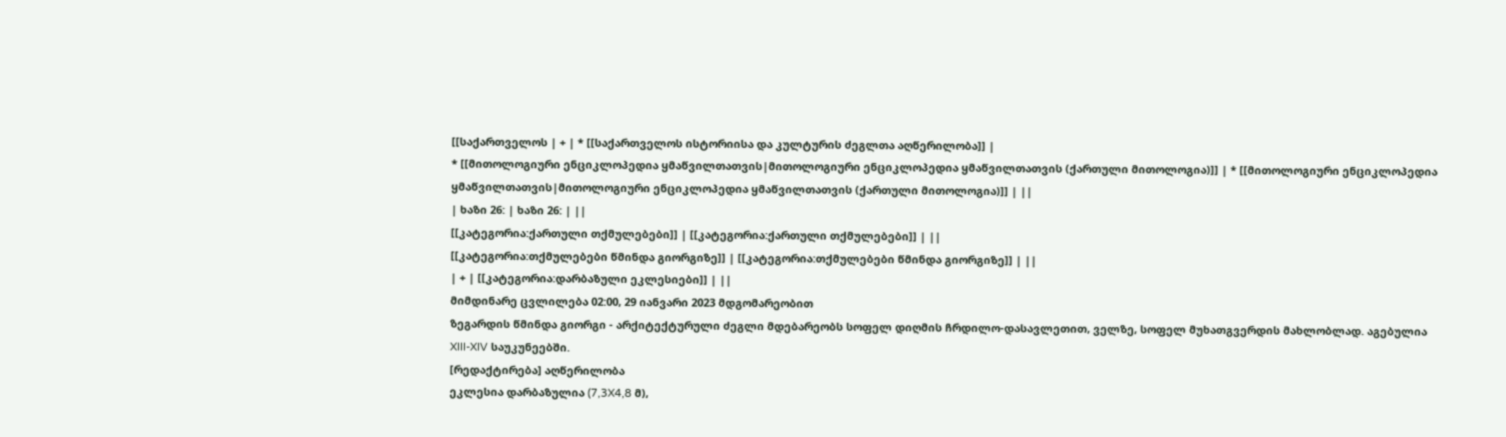[[საქართველოს | + | * [[საქართველოს ისტორიისა და კულტურის ძეგლთა აღწერილობა]] |
* [[მითოლოგიური ენციკლოპედია ყმაწვილთათვის|მითოლოგიური ენციკლოპედია ყმაწვილთათვის (ქართული მითოლოგია)]] | * [[მითოლოგიური ენციკლოპედია ყმაწვილთათვის|მითოლოგიური ენციკლოპედია ყმაწვილთათვის (ქართული მითოლოგია)]] | ||
| ხაზი 26: | ხაზი 26: | ||
[[კატეგორია:ქართული თქმულებები]] | [[კატეგორია:ქართული თქმულებები]] | ||
[[კატეგორია:თქმულებები წმინდა გიორგიზე]] | [[კატეგორია:თქმულებები წმინდა გიორგიზე]] | ||
| + | [[კატეგორია:დარბაზული ეკლესიები]] | ||
მიმდინარე ცვლილება 02:00, 29 იანვარი 2023 მდგომარეობით
ზეგარდის წმინდა გიორგი - არქიტექტურული ძეგლი მდებარეობს სოფელ დიღმის ჩრდილო-დასავლეთით, ველზე, სოფელ მუხათგვერდის მახლობლად. აგებულია XIII-XIV საუკუნეებში.
[რედაქტირება] აღწერილობა
ეკლესია დარბაზულია (7,3X4,8 მ),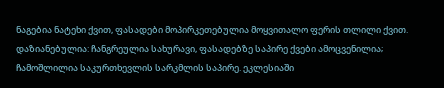ნაგებია ნატეხი ქვით, ფასადები მოპირკეთებულია მოყვითალო ფერის თლილი ქვით. დაზიანებულია: ჩანგრეულია სახურავი, ფასადებზე საპირე ქვები ამოცვენილია; ჩამოშლილია საკურთხევლის სარკმლის საპირე. ეკლესიაში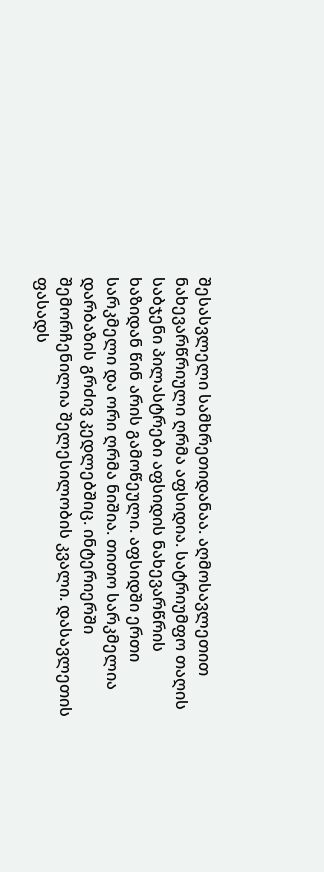შესასვლელი სამხრეთიდანაა. აღმოსავლეთით ნახევარწრიული ღრმა აფსიდია. სატრიუმფო თაღის საბჯენი პილასტრები აფსიდის ნახევარწრის ხაზიდან წინ არის გამოწეული. აფსიდში ერთი სარკმელი და ორი ღრმა ნიშია. თითო სარკმელია დარბაზის გრძივ კედლებშიც. ინტერიერში შემორჩენილია შელესილობის კვალი. დასავლეთის ფასადს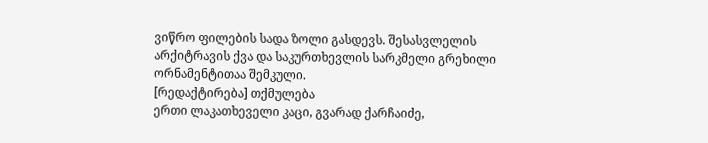ვიწრო ფილების სადა ზოლი გასდევს. შესასვლელის არქიტრავის ქვა და საკურთხევლის სარკმელი გრეხილი ორნამენტითაა შემკული.
[რედაქტირება] თქმულება
ერთი ლაკათხეველი კაცი, გვარად ქარჩაიძე,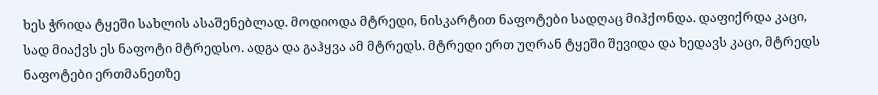ხეს ჭრიდა ტყეში სახლის ასაშენებლად. მოდიოდა მტრედი, ნისკარტით ნაფოტები სადღაც მიჰქონდა. დაფიქრდა კაცი, სად მიაქვს ეს ნაფოტი მტრედსო. ადგა და გაჰყვა ამ მტრედს. მტრედი ერთ უღრან ტყეში შევიდა და ხედავს კაცი, მტრედს ნაფოტები ერთმანეთზე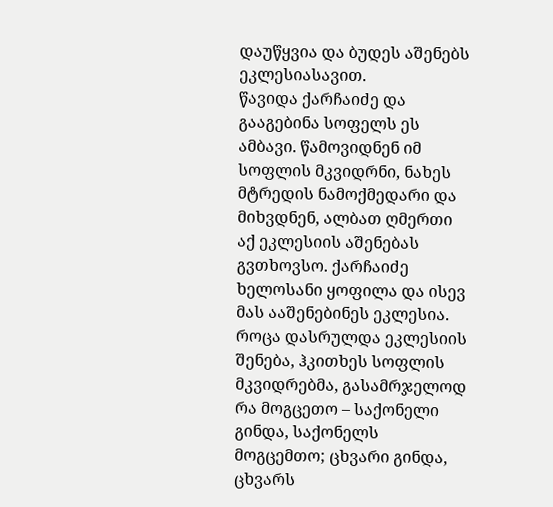დაუწყვია და ბუდეს აშენებს ეკლესიასავით.
წავიდა ქარჩაიძე და გააგებინა სოფელს ეს ამბავი. წამოვიდნენ იმ სოფლის მკვიდრნი, ნახეს მტრედის ნამოქმედარი და მიხვდნენ, ალბათ ღმერთი აქ ეკლესიის აშენებას გვთხოვსო. ქარჩაიძე ხელოსანი ყოფილა და ისევ მას ააშენებინეს ეკლესია.
როცა დასრულდა ეკლესიის შენება, ჰკითხეს სოფლის მკვიდრებმა, გასამრჯელოდ რა მოგცეთო – საქონელი გინდა, საქონელს მოგცემთო; ცხვარი გინდა, ცხვარს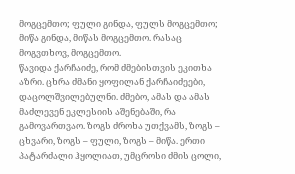მოგცემთო; ფული გინდა, ფულს მოგცემთო; მიწა გინდა, მიწას მოგცემთო. რასაც მოგვთხოვ, მოგცემთო.
წავიდა ქარჩაიძე, რომ ძმებისთვის ეკითხა აზრი. ცხრა ძმანი ყოფილან ქარჩაიძეები, დაცოლშვილებულნი. ძმებო, ამას და ამას მაძლევენ ეკლესიის აშენებაში, რა გამოვართვაო. ზოგს ძროხა უთქვამს, ზოგს – ცხვარი, ზოგს – ფული, ზოგს – მიწა. ერთი პატარძალი ჰყოლიათ, უმცროსი ძმის ცოლი,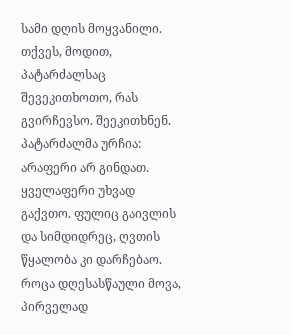სამი დღის მოყვანილი. თქვეს, მოდით, პატარძალსაც შევეკითხოთო, რას გვირჩევსო. შეეკითხნენ. პატარძალმა ურჩია: არაფერი არ გინდათ. ყველაფერი უხვად გაქვთო. ფულიც გაივლის და სიმდიდრეც, ღვთის წყალობა კი დარჩებაო. როცა დღესასწაული მოვა, პირველად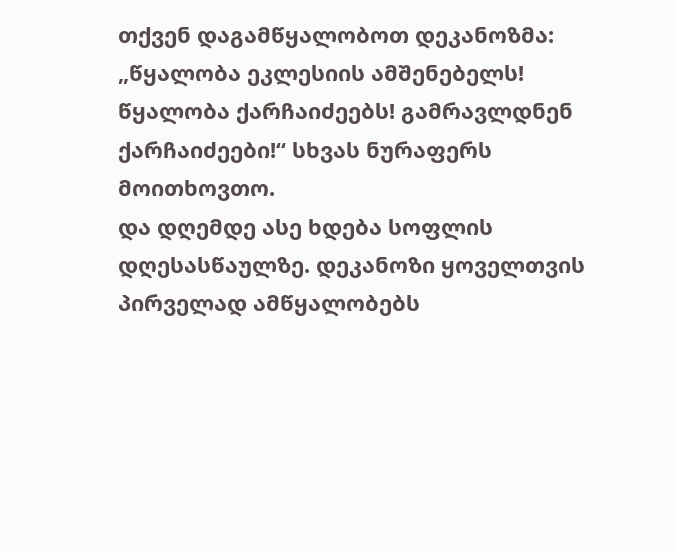თქვენ დაგამწყალობოთ დეკანოზმა: „წყალობა ეკლესიის ამშენებელს! წყალობა ქარჩაიძეებს! გამრავლდნენ ქარჩაიძეები!“ სხვას ნურაფერს მოითხოვთო.
და დღემდე ასე ხდება სოფლის დღესასწაულზე. დეკანოზი ყოველთვის პირველად ამწყალობებს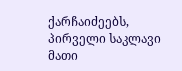ქარჩაიძეებს, პირველი საკლავი მათი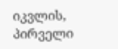იკვლის, პირველი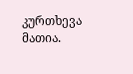კურთხევა მათია.